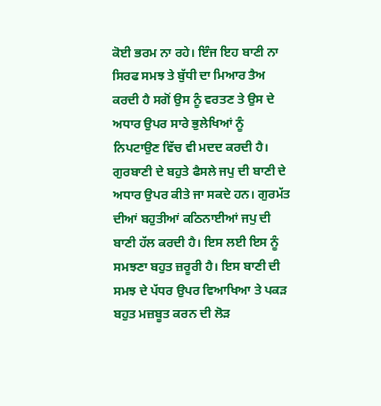ਕੋਈ ਭਰਮ ਨਾ ਰਹੇ। ਇੰਜ ਇਹ ਬਾਣੀ ਨਾ ਸਿਰਫ ਸਮਝ ਤੇ ਬੁੱਧੀ ਦਾ ਮਿਆਰ ਤੈਅ ਕਰਦੀ ਹੈ ਸਗੋਂ ਉਸ ਨੂੰ ਵਰਤਣ ਤੇ ਉਸ ਦੇ ਅਧਾਰ ਉਪਰ ਸਾਰੇ ਭੁਲੇਖਿਆਂ ਨੂੰ ਨਿਪਟਾਉਣ ਵਿੱਚ ਵੀ ਮਦਦ ਕਰਦੀ ਹੈ।
ਗੁਰਬਾਣੀ ਦੇ ਬਹੁਤੇ ਫੈਸਲੇ ਜਪੁ ਦੀ ਬਾਣੀ ਦੇ ਅਧਾਰ ਉਪਰ ਕੀਤੇ ਜਾ ਸਕਦੇ ਹਨ। ਗੁਰਮੱਤ ਦੀਆਂ ਬਹੁਤੀਆਂ ਕਠਿਨਾਈਆਂ ਜਪੁ ਦੀ ਬਾਣੀ ਹੱਲ ਕਰਦੀ ਹੈ। ਇਸ ਲਈ ਇਸ ਨੂੰ ਸਮਝਣਾ ਬਹੁਤ ਜ਼ਰੂਰੀ ਹੈ। ਇਸ ਬਾਣੀ ਦੀ ਸਮਝ ਦੇ ਪੱਧਰ ਉਪਰ ਵਿਆਖਿਆ ਤੇ ਪਕੜ ਬਹੁਤ ਮਜ਼ਬੂਤ ਕਰਨ ਦੀ ਲੋੜ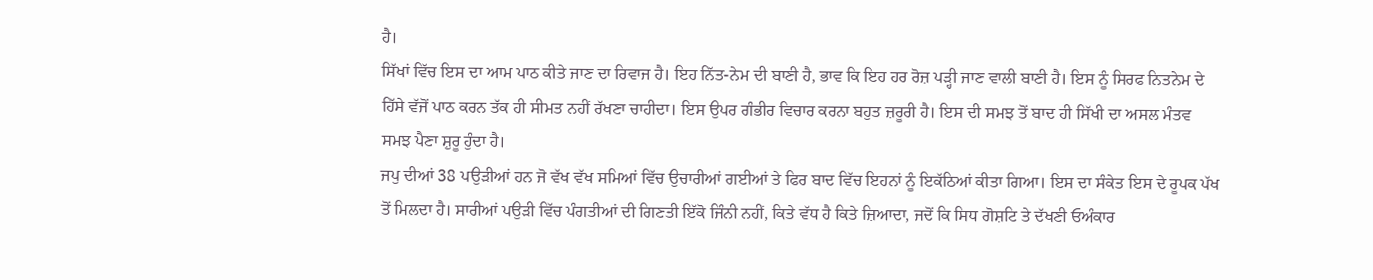ਹੈ।
ਸਿੱਖਾਂ ਵਿੱਚ ਇਸ ਦਾ ਆਮ ਪਾਠ ਕੀਤੇ ਜਾਣ ਦਾ ਰਿਵਾਜ ਹੈ। ਇਹ ਨਿੱਤ-ਨੇਮ ਦੀ ਬਾਣੀ ਹੈ, ਭਾਵ ਕਿ ਇਹ ਹਰ ਰੋਜ਼ ਪੜ੍ਹੀ ਜਾਣ ਵਾਲੀ ਬਾਣੀ ਹੈ। ਇਸ ਨੂੰ ਸਿਰਫ ਨਿਤਨੇਮ ਦੇ ਹਿੱਸੇ ਵੱਜੋਂ ਪਾਠ ਕਰਨ ਤੱਕ ਹੀ ਸੀਮਤ ਨਹੀਂ ਰੱਖਣਾ ਚਾਹੀਦਾ। ਇਸ ਉਪਰ ਗੰਭੀਰ ਵਿਚਾਰ ਕਰਨਾ ਬਹੁਤ ਜ਼ਰੂਰੀ ਹੈ। ਇਸ ਦੀ ਸਮਝ ਤੋਂ ਬਾਦ ਹੀ ਸਿੱਖੀ ਦਾ ਅਸਲ ਮੰਤਵ ਸਮਝ ਪੈਣਾ ਸ਼ੁਰੂ ਹੁੰਦਾ ਹੈ।
ਜਪੁ ਦੀਆਂ 38 ਪਉੜੀਆਂ ਹਨ ਜੋ ਵੱਖ ਵੱਖ ਸਮਿਆਂ ਵਿੱਚ ਉਚਾਰੀਆਂ ਗਈਆਂ ਤੇ ਫਿਰ ਬਾਦ ਵਿੱਚ ਇਹਨਾਂ ਨੂੰ ਇਕੱਠਿਆਂ ਕੀਤਾ ਗਿਆ। ਇਸ ਦਾ ਸੰਕੇਤ ਇਸ ਦੇ ਰੂਪਕ ਪੱਖ ਤੋਂ ਮਿਲਦਾ ਹੈ। ਸਾਰੀਆਂ ਪਉੜੀ ਵਿੱਚ ਪੰਗਤੀਆਂ ਦੀ ਗਿਣਤੀ ਇੱਕੋ ਜਿੰਨੀ ਨਹੀਂ, ਕਿਤੇ ਵੱਧ ਹੈ ਕਿਤੇ ਜ਼ਿਆਦਾ, ਜਦੋਂ ਕਿ ਸਿਧ ਗੋਸ਼ਟਿ ਤੇ ਦੱਖਣੀ ਓਅੰਕਾਰ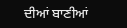ਦੀਆਂ ਬਾਣੀਆਂ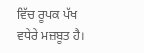ਵਿੱਚ ਰੂਪਕ ਪੱਖ ਵਧੇਰੇ ਮਜ਼ਬੂਤ ਹੈ।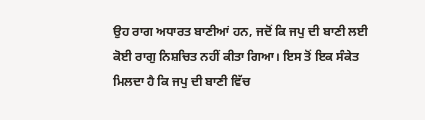ਉਹ ਰਾਗ ਅਧਾਰਤ ਬਾਣੀਆਂ ਹਨ, ਜਦੋਂ ਕਿ ਜਪੁ ਦੀ ਬਾਣੀ ਲਈ ਕੋਈ ਰਾਗੁ ਨਿਸ਼ਚਿਤ ਨਹੀਂ ਕੀਤਾ ਗਿਆ। ਇਸ ਤੋਂ ਇਕ ਸੰਕੇਤ ਮਿਲਦਾ ਹੈ ਕਿ ਜਪੁ ਦੀ ਬਾਣੀ ਵਿੱਚ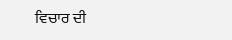ਵਿਚਾਰ ਦੀ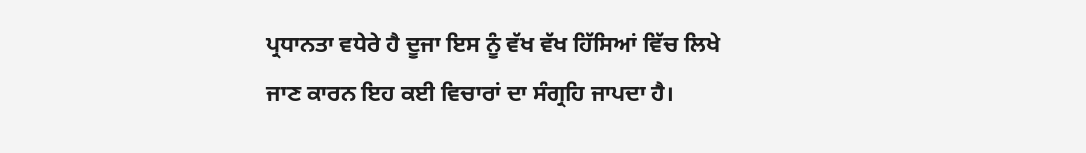ਪ੍ਰਧਾਨਤਾ ਵਧੇਰੇ ਹੈ ਦੂਜਾ ਇਸ ਨੂੰ ਵੱਖ ਵੱਖ ਹਿੱਸਿਆਂ ਵਿੱਚ ਲਿਖੇ ਜਾਣ ਕਾਰਨ ਇਹ ਕਈ ਵਿਚਾਰਾਂ ਦਾ ਸੰਗ੍ਰਹਿ ਜਾਪਦਾ ਹੈ।